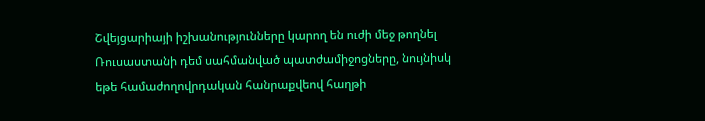Շվեյցարիայի իշխանությունները կարող են ուժի մեջ թողնել Ռուսաստանի դեմ սահմանված պատժամիջոցները, նույնիսկ եթե համաժողովրդական հանրաքվեով հաղթի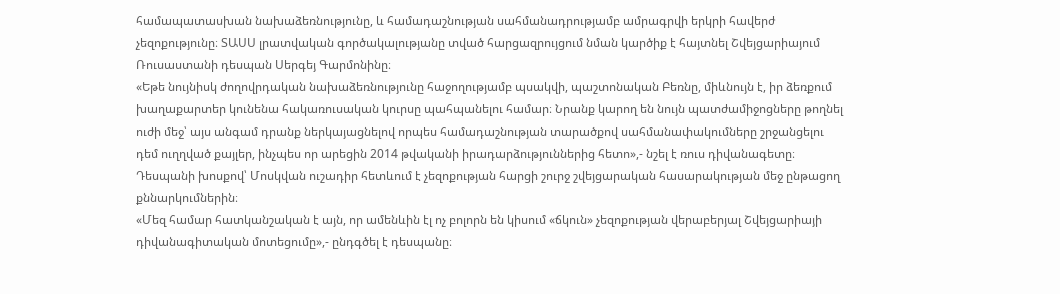համապատասխան նախաձեռնությունը, և համադաշնության սահմանադրությամբ ամրագրվի երկրի հավերժ չեզոքությունը։ ՏԱՍՍ լրատվական գործակալությանը տված հարցազրույցում նման կարծիք է հայտնել Շվեյցարիայում Ռուսաստանի դեսպան Սերգեյ Գարմոնինը։
«Եթե նույնիսկ ժողովրդական նախաձեռնությունը հաջողությամբ պսակվի, պաշտոնական Բեռնը, միևնույն է, իր ձեռքում խաղաքարտեր կունենա հակառուսական կուրսը պահպանելու համար։ Նրանք կարող են նույն պատժամիջոցները թողնել ուժի մեջ՝ այս անգամ դրանք ներկայացնելով որպես համադաշնության տարածքով սահմանափակումները շրջանցելու դեմ ուղղված քայլեր, ինչպես որ արեցին 2014 թվականի իրադարձություններից հետո»,- նշել է ռուս դիվանագետը։
Դեսպանի խոսքով՝ Մոսկվան ուշադիր հետևում է չեզոքության հարցի շուրջ շվեյցարական հասարակության մեջ ընթացող քննարկումներին։
«Մեզ համար հատկանշական է այն, որ ամենևին էլ ոչ բոլորն են կիսում «ճկուն» չեզոքության վերաբերյալ Շվեյցարիայի դիվանագիտական մոտեցումը»,- ընդգծել է դեսպանը։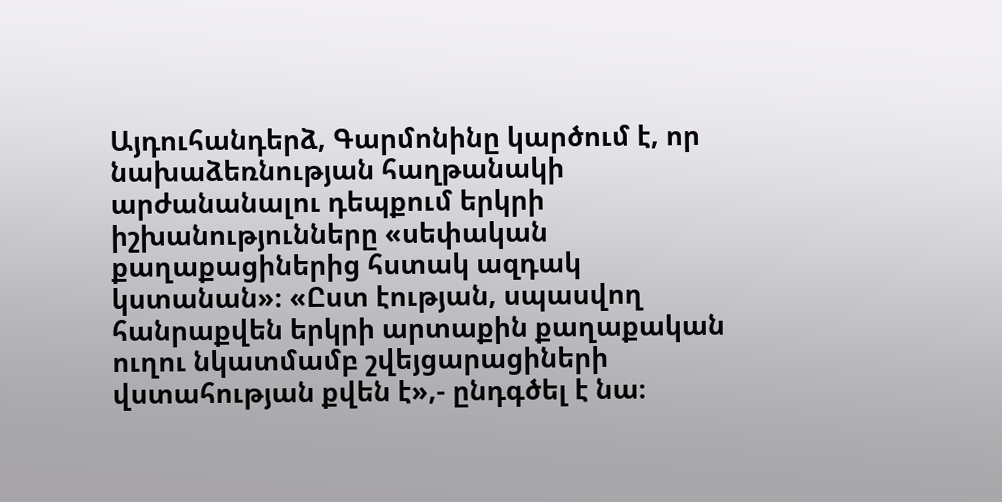Այդուհանդերձ, Գարմոնինը կարծում է, որ նախաձեռնության հաղթանակի արժանանալու դեպքում երկրի իշխանությունները «սեփական քաղաքացիներից հստակ ազդակ կստանան»։ «Ըստ էության, սպասվող հանրաքվեն երկրի արտաքին քաղաքական ուղու նկատմամբ շվեյցարացիների վստահության քվեն է»,- ընդգծել է նա։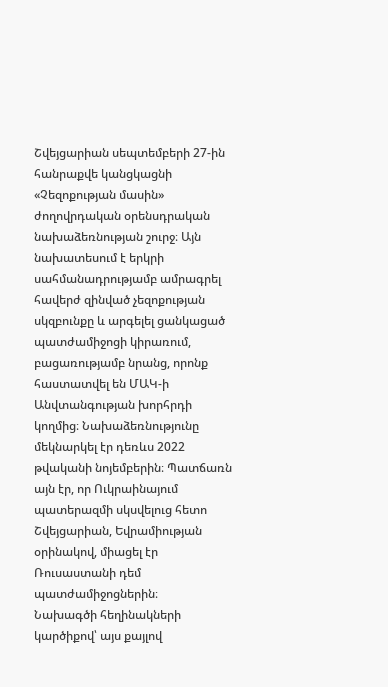Շվեյցարիան սեպտեմբերի 27-ին հանրաքվե կանցկացնի «Չեզոքության մասին» ժողովրդական օրենսդրական նախաձեռնության շուրջ։ Այն նախատեսում է երկրի սահմանադրությամբ ամրագրել հավերժ զինված չեզոքության սկզբունքը և արգելել ցանկացած պատժամիջոցի կիրառում, բացառությամբ նրանց, որոնք հաստատվել են ՄԱԿ-ի Անվտանգության խորհրդի կողմից։ Նախաձեռնությունը մեկնարկել էր դեռևս 2022 թվականի նոյեմբերին։ Պատճառն այն էր, որ Ուկրաինայում պատերազմի սկսվելուց հետո Շվեյցարիան, Եվրամիության օրինակով, միացել էր Ռուսաստանի դեմ պատժամիջոցներին։
Նախագծի հեղինակների կարծիքով՝ այս քայլով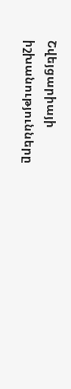Շվեյցարիայի իշխանությունները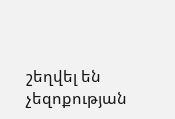շեղվել են չեզոքության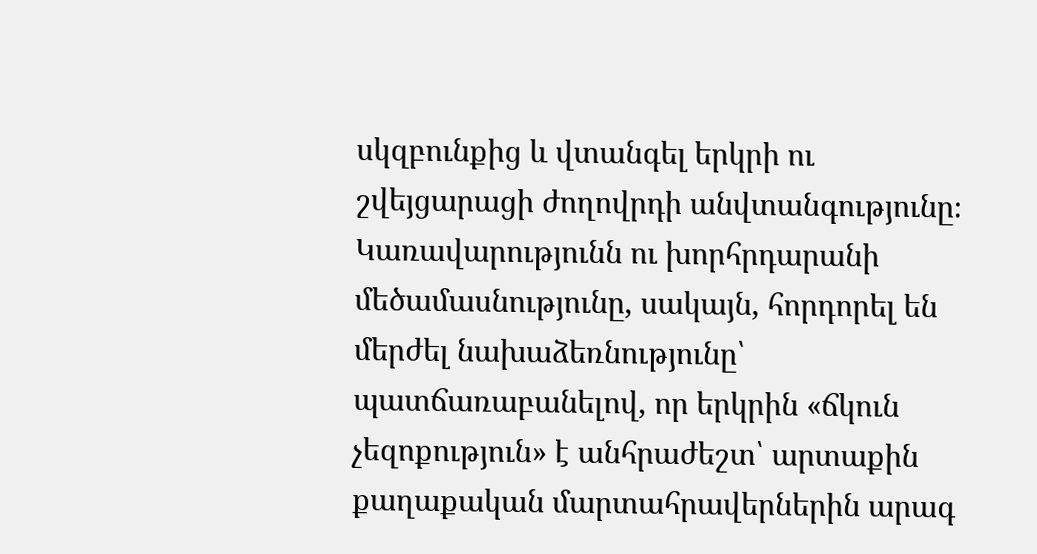սկզբունքից և վտանգել երկրի ու շվեյցարացի ժողովրդի անվտանգությունը։ Կառավարությունն ու խորհրդարանի մեծամասնությունը, սակայն, հորդորել են մերժել նախաձեռնությունը՝ պատճառաբանելով, որ երկրին «ճկուն չեզոքություն» է անհրաժեշտ՝ արտաքին քաղաքական մարտահրավերներին արագ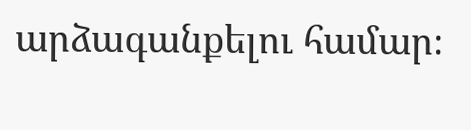արձագանքելու համար։